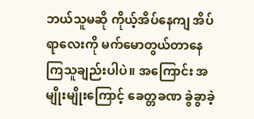ဘယ်သူမဆို ကိုယ့်အိပ်နေကျ အိပ်ရာလေးကို မက်မောတွယ်တာနေကြသူချည်းပါပဲ။ အကြောင်း အမျိုးမျိုးကြောင့် ခေတ္တခဏ ခွဲခွာခဲ့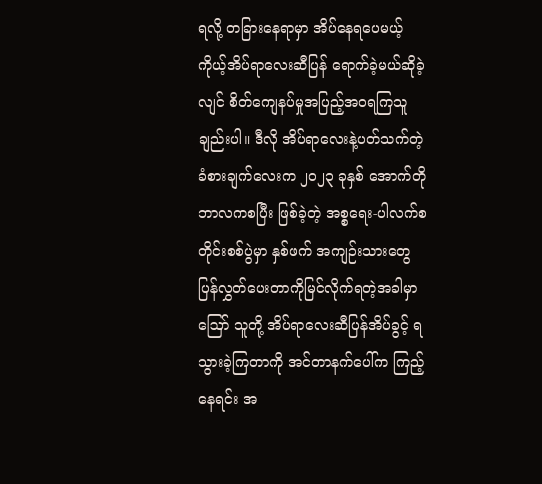ရလို့ တခြားနေရာမှာ အိပ်နေရပေမယ့် ကိုယ့်အိပ်ရာလေးဆီပြန် ရောက်ခဲ့မယ်ဆိုခဲ့လျင် စိတ်ကျေနပ်မှုအပြည့်အဝရကြသူချည်းပါ။ ဒီလို အိပ်ရာလေးနဲ့ပတ်သက်တဲ့ ခံစားချက်လေးက ၂၀၂၃ ခုနှစ် အောက်တိုဘာလကစပြီး ဖြစ်ခဲ့တဲ့ အစ္စရေး-ပါလက်စတိုင်းစစ်ပွဲမှာ နှစ်ဖက် အကျဉ်းသားတွေ ပြန်လွှတ်ပေးတာကိုမြင်လိုက်ရတဲ့အခါမှာ ဪ သူတို့ အိပ်ရာလေးဆီပြန်အိပ်ခွင့် ရသွားခဲ့ကြတာကို အင်တာနက်ပေါ်က ကြည့်နေရင်း အ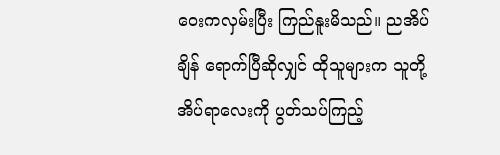ဝေးကလှမ်းပြီး ကြည်နူးမိသည်။ ညအိပ်ချိန် ရောက်ပြီဆိုလျှင် ထိုသူများက သူတို့အိပ်ရာလေးကို ပွတ်သပ်ကြည့်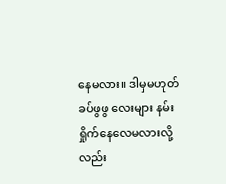နေမလား။ ဒါမှမဟုတ် ခပ်ဖွဖွ လေးများ နမ်းရှိုက်နေလေမလားလို့လည်း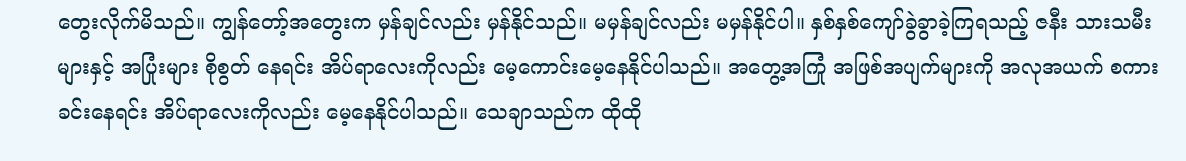တွေးလိုက်မိသည်။ ကျွန်တော့်အတွေးက မှန်ချင်လည်း မှန်နိုင်သည်။ မမှန်ချင်လည်း မမှန်နိုင်ပါ။ နှစ်နှစ်ကျော်ခွဲခွာခဲ့ကြရသည့် ဇနီး သားသမီးများနှင့် အပြုံးများ စိုစွတ် နေရင်း အိပ်ရာလေးကိုလည်း မေ့ကောင်းမေ့နေနိုင်ပါသည်။ အတွေ့အကြုံ အဖြစ်အပျက်များကို အလုအယက် စကားခင်းနေရင်း အိပ်ရာလေးကိုလည်း မေ့နေနိုင်ပါသည်။ သေချာသည်က ထိုထို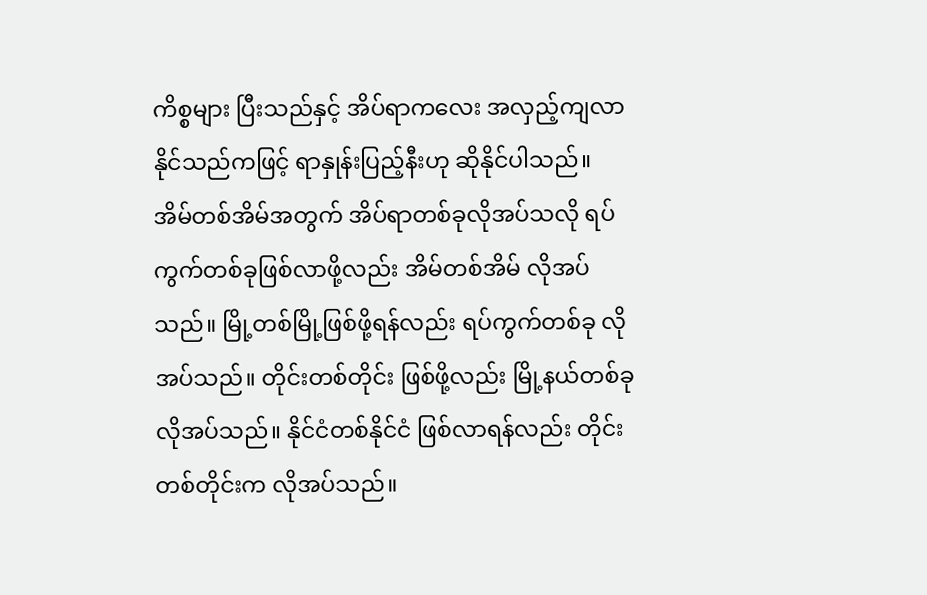ကိစ္စများ ပြီးသည်နှင့် အိပ်ရာကလေး အလှည့်ကျလာနိုင်သည်ကဖြင့် ရာနှုန်းပြည့်နီးဟု ဆိုနိုင်ပါသည်။
အိမ်တစ်အိမ်အတွက် အိပ်ရာတစ်ခုလိုအပ်သလို ရပ်ကွက်တစ်ခုဖြစ်လာဖို့လည်း အိမ်တစ်အိမ် လိုအပ်သည်။ မြို့တစ်မြို့ဖြစ်ဖို့ရန်လည်း ရပ်ကွက်တစ်ခု လိုအပ်သည်။ တိုင်းတစ်တိုင်း ဖြစ်ဖို့လည်း မြို့နယ်တစ်ခု လိုအပ်သည်။ နိုင်ငံတစ်နိုင်ငံ ဖြစ်လာရန်လည်း တိုင်းတစ်တိုင်းက လိုအပ်သည်။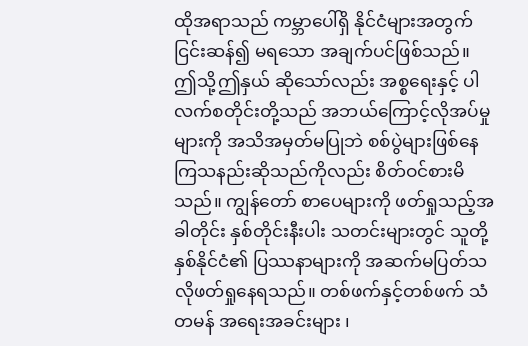ထိုအရာသည် ကမ္ဘာပေါ်ရှိ နိုင်ငံများအတွက် ငြင်းဆန်၍ မရသော အချက်ပင်ဖြစ်သည်။ ဤသို့ဤနှယ် ဆိုသော်လည်း အစ္စရေးနှင့် ပါလက်စတိုင်းတို့သည် အဘယ်ကြောင့်လိုအပ်မှုများကို အသိအမှတ်မပြုဘဲ စစ်ပွဲများဖြစ်နေ ကြသနည်းဆိုသည်ကိုလည်း စိတ်ဝင်စားမိသည်။ ကျွန်တော် စာပေများကို ဖတ်ရှုသည့်အခါတိုင်း နှစ်တိုင်းနီးပါး သတင်းများတွင် သူတို့နှစ်နိုင်ငံ၏ ပြဿနာများကို အဆက်မပြတ်သလိုဖတ်ရှုနေရသည်။ တစ်ဖက်နှင့်တစ်ဖက် သံတမန် အရေးအခင်းများ ၊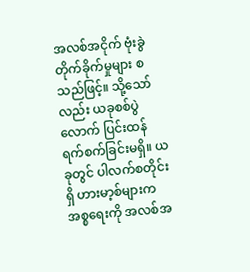အလစ်အငိုက် ဗုံးခွဲတိုက်ခိုက်မှုများ စသည်ဖြင့်။ သို့သော်လည်း ယခုစစ်ပွဲလောက် ပြင်းထန်ရက်စက်ခြင်းမရှိ။ ယခုတွင် ပါလက်စတိုင်းရှိ ဟားမာ့စ်များက အစ္စရေးကို အလစ်အ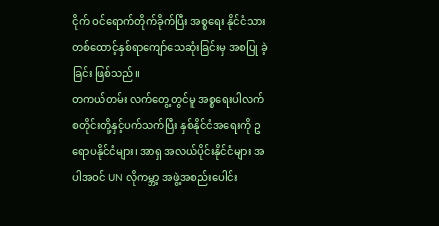ငိုက် ဝင်ရောက်တိုက်ခိုက်ပြီး အစ္စရေး နိုင်ငံသား တစ်ထောင့်နှစ်ရာကျော်သေဆုံးခြင်းမှ အစပြု ခဲ့ခြင်း ဖြစ်သည်။
တကယ်တမ်း လက်တွေ့တွင်မူ အစ္စရေးပါလက်စတိုင်းတို့နှင့်ပက်သက်ပြီး နှစ်နိုင်ငံအရေးကို ဥရောပနိုင်ငံများ၊ အာရှ အလယ်ပိုင်းနိုင်ငံများ အပါအဝင် UN လိုကမ္ဘာ့ အဖွဲ့အစည်းပေါင်း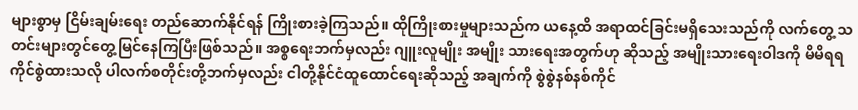များစွာမှ ငြိမ်းချမ်းရေး တည်ဆောက်နိုင်ရန် ကြိုးစားခဲ့ကြသည်။ ထိုကြိုးစားမှုများသည်က ယနေ့ထိ အရာထင်ခြင်းမရှိသေးသည်ကို လက်တွေ့ သတင်းများတွင်တွေ့မြင်နေကြပြီးဖြစ်သည်။ အစ္စရေးဘက်မှလည်း ဂျူးလူမျိုး အမျိုး သားရေးအတွက်ဟု ဆိုသည့် အမျိုးသားရေးဝါဒကို မိမိရရကိုင်စွဲထားသလို ပါလက်စတိုင်းတို့ဘက်မှလည်း ငါတို့နိုင်ငံထူထောင်ရေးဆိုသည့် အချက်ကို စွဲစွဲနစ်နစ်ကိုင်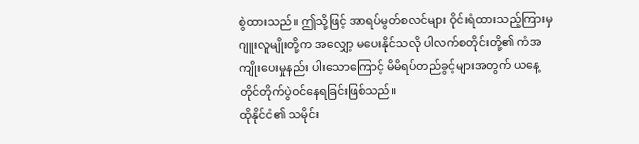စွဲထားသည်။ ဤသို့ဖြင့် အာရပ်မွတ်စလင်များ ဝိုင်းရံထားသည့်ကြားမှ ဂျူးလူမျိုးတို့က အလျှော့ မပေးနိုင်သလို ပါလက်စတိုင်းတို့၏ ကံအကျိုးပေးမှုနည်း ပါးသောကြောင့် မိမိရပ်တည်ခွင့်များအတွက် ယနေ့တိုင်တိုက်ပွဲဝင်နေရခြင်းဖြစ်သည်။
ထိုနိုင်ငံ၏ သမိုင်း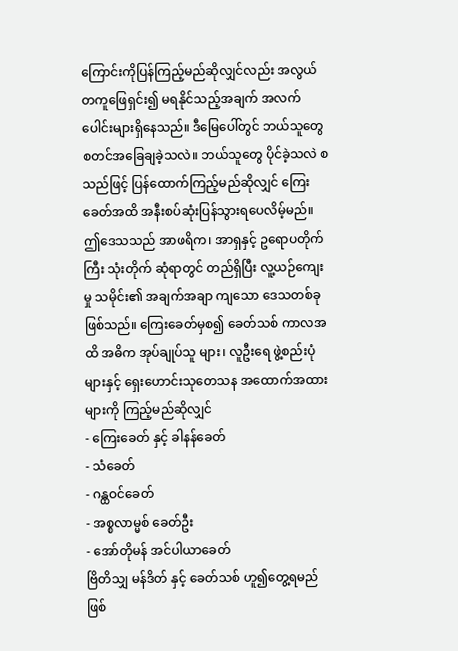ကြောင်းကိုပြန်ကြည့်မည်ဆိုလျှင်လည်း အလွယ်တကူဖြေရှင်း၍ မရနိုင်သည့်အချက် အလက်ပေါင်းများရှိနေသည်။ ဒီမြေပေါ်တွင် ဘယ်သူတွေ စတင်အခြေချခဲ့သလဲ။ ဘယ်သူတွေ ပိုင်ခဲ့သလဲ စသည်ဖြင့် ပြန်ထောက်ကြည့်မည်ဆိုလျှင် ကြေးခေတ်အထိ အနီးစပ်ဆုံးပြန်သွားရပေလိမ့်မည်။ ဤဒေသသည် အာဖရိက၊ အာရှနှင့် ဥရောပတိုက်ကြီး သုံးတိုက် ဆုံရာတွင် တည်ရှိပြီး လူ့ယဉ်ကျေးမှု သမိုင်း၏ အချက်အချာ ကျသော ဒေသတစ်ခု ဖြစ်သည်။ ကြေးခေတ်မှစ၍ ခေတ်သစ် ကာလအထိ အဓိက အုပ်ချုပ်သူ များ၊ လူဦးရေ ဖွဲ့စည်းပုံများနှင့် ရှေးဟောင်းသုတေသန အထောက်အထားများကို ကြည့်မည်ဆိုလျှင်
- ကြေးခေတ် နှင့် ခါနန်ခေတ်
- သံခေတ်
- ဂန္ထဝင်ခေတ်
- အစ္စလာမ္မစ် ခေတ်ဦး
- အော်တိုမန် အင်ပါယာခေတ်
ဗြိတိသျှ မန်ဒိတ် နှင့် ခေတ်သစ် ဟူ၍တွေ့ရမည်ဖြစ်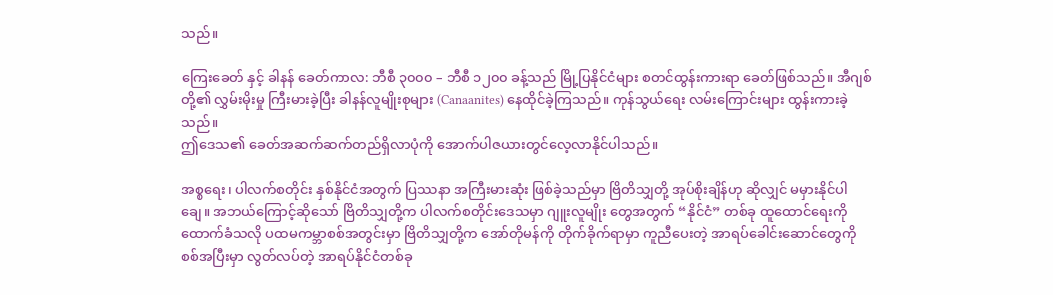သည်။

ကြေးခေတ် နှင့် ခါနန် ခေတ်ကာလ: ဘီစီ ၃၀၀၀ – ဘီစီ ၁၂၀၀ ခန့်သည် မြို့ပြနိုင်ငံများ စတင်ထွန်းကားရာ ခေတ်ဖြစ်သည်။ အီဂျစ်တို့၏ လွှမ်းမိုးမှု ကြီးမားခဲ့ပြီး ခါနန်လူမျိုးစုများ (Canaanites) နေထိုင်ခဲ့ကြသည်။ ကုန်သွယ်ရေး လမ်းကြောင်းများ ထွန်းကားခဲ့သည်။
ဤဒေသ၏ ခေတ်အဆက်ဆက်တည်ရှိလာပုံကို အောက်ပါဇယားတွင်လေ့လာနိုင်ပါသည်။

အစ္စရေး၊ ပါလက်စတိုင်း နှစ်နိုင်ငံအတွက် ပြဿနာ အကြီးမားဆုံး ဖြစ်ခဲ့သည်မှာ ဗြိတိသျှတို့ အုပ်စိုးချိန်ဟု ဆိုလျှင် မမှားနိုင်ပါချေ။ အဘယ်ကြောင့်ဆိုသော် ဗြိတိသျှတို့က ပါလက်စတိုင်းဒေသမှာ ဂျူးလူမျိုး တွေအတွက် “နိုင်ငံ” တစ်ခု ထူထောင်ရေးကို ထောက်ခံသလို ပထမကမ္ဘာစစ်အတွင်းမှာ ဗြိတိသျှတို့က အော်တိုမန်ကို တိုက်ခိုက်ရာမှာ ကူညီပေးတဲ့ အာရပ်ခေါင်းဆောင်တွေကို စစ်အပြီးမှာ လွတ်လပ်တဲ့ အာရပ်နိုင်ငံတစ်ခု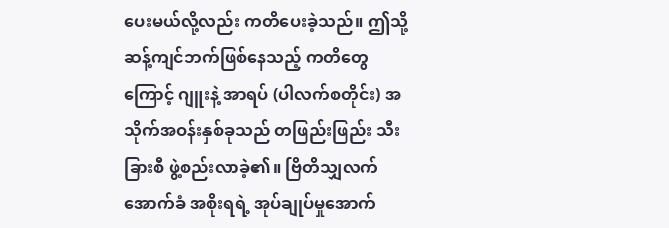ပေးမယ်လို့လည်း ကတိပေးခဲ့သည်။ ဤသို့ ဆန့်ကျင်ဘက်ဖြစ်နေသည့် ကတိတွေကြောင့် ဂျူးနဲ့ အာရပ် (ပါလက်စတိုင်း) အသိုက်အဝန်းနှစ်ခုသည် တဖြည်းဖြည်း သီးခြားစီ ဖွဲ့စည်းလာခဲ့၏။ ဗြိတိသျှလက်အောက်ခံ အစိုးရရဲ့ အုပ်ချုပ်မှုအောက်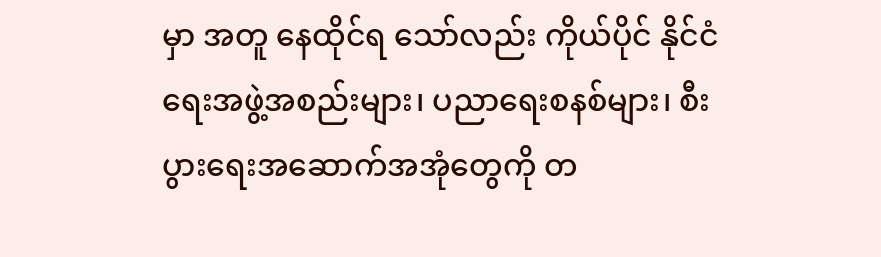မှာ အတူ နေထိုင်ရ သော်လည်း ကိုယ်ပိုင် နိုင်ငံရေးအဖွဲ့အစည်းများ၊ ပညာရေးစနစ်များ၊ စီးပွားရေးအဆောက်အအုံတွေကို တ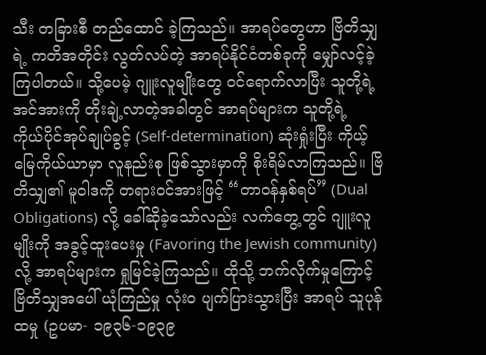သီး တခြားစီ တည်ထောင် ခဲ့ကြသည်။ အာရပ်တွေဟာ ဗြိတိသျှရဲ့ ကတိအတိုင်း လွတ်လပ်တဲ့ အာရပ်နိုင်ငံတစ်ခုကို မျှော်လင့်ခဲ့ကြပါတယ်။ သို့ပေမဲ့ ဂျူးလူမျိုးတွေ ဝင်ရောက်လာပြီး သူတို့ရဲ့ အင်အားကို တိုးချဲ့လာတဲ့အခါတွင် အာရပ်များက သူတို့ရဲ့ ကိုယ်ပိုင်အုပ်ချုပ်ခွင့် (Self-determination) ဆုံးရှုံးပြီး ကိုယ့်မြေကိုယ်ယာမှာ လူနည်းစု ဖြစ်သွားမှာကို စိုးရိမ်လာကြသည်။ ဗြိတိသျှ၏ မူဝါဒကို တရားဝင်အားဖြင့် “တာဝန်နှစ်ရပ်” (Dual Obligations) လို့ ခေါ်ဆိုခဲ့သော်လည်း လက်တွေ့တွင် ဂျူးလူမျိုးကို အခွင့်ထူးပေးမှု (Favoring the Jewish community) လို့ အာရပ်များက ရှုမြင်ခဲ့ကြသည်။ ထိုသို့ ဘက်လိုက်မှုကြောင့် ဗြိတိသျှအပေါ် ယုံကြည်မှု လုံးဝ ပျက်ပြားသွားပြီး အာရပ် သူပုန်ထမှု (ဥပမာ- ၁၉၃၆-၁၉၃၉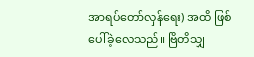အာရပ်တော်လှန်ရေး) အထိ ဖြစ်ပေါ်ခဲ့လေသည်။ ဗြိတိသျှ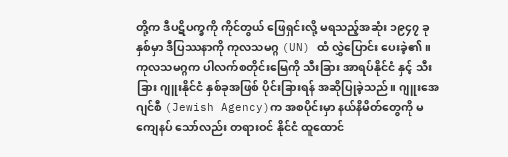တို့က ဒီပဋိပက္ခကို ကိုင်တွယ် ဖြေရှင်းလို့ မရသည့်အဆုံး ၁၉၄၇ ခုနှစ်မှာ ဒီပြဿနာကို ကုလသမဂ္ဂ (UN) ထံ လွှဲပြောင်း ပေးခဲ့၏။ ကုလသမဂ္ဂက ပါလက်စတိုင်းမြေကို သီးခြား အာရပ်နိုင်ငံ နှင့် သီးခြား ဂျူးနိုင်ငံ နှစ်ခုအဖြစ် ပိုင်းခြားရန် အဆိုပြုခဲ့သည်။ ဂျူးအေဂျင်စီ (Jewish Agency)က အစပိုင်းမှာ နယ်နိမိတ်တွေကို မကျေနပ် သော်လည်း တရားဝင် နိုင်ငံ ထူထောင်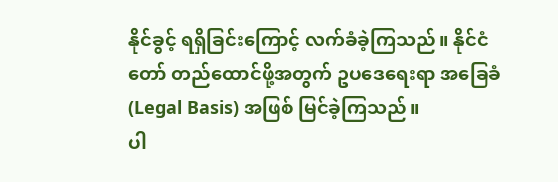နိုင်ခွင့် ရရှိခြင်းကြောင့် လက်ခံခဲ့ကြသည်။ နိုင်ငံတော် တည်ထောင်ဖို့အတွက် ဥပဒေရေးရာ အခြေခံ (Legal Basis) အဖြစ် မြင်ခဲ့ကြသည်။
ပါ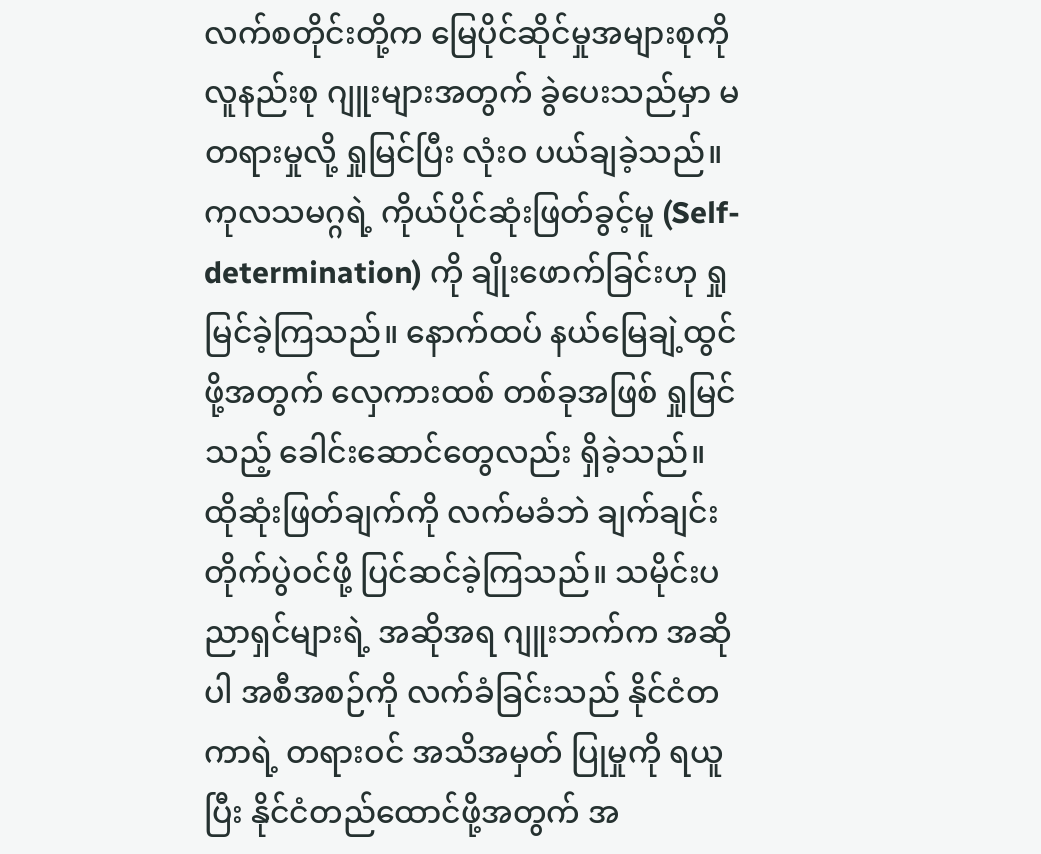လက်စတိုင်းတို့က မြေပိုင်ဆိုင်မှုအများစုကို လူနည်းစု ဂျူးများအတွက် ခွဲပေးသည်မှာ မတရားမှုလို့ ရှုမြင်ပြီး လုံးဝ ပယ်ချခဲ့သည်။ ကုလသမဂ္ဂရဲ့ ကိုယ်ပိုင်ဆုံးဖြတ်ခွင့်မူ (Self-determination) ကို ချိုးဖောက်ခြင်းဟု ရှုမြင်ခဲ့ကြသည်။ နောက်ထပ် နယ်မြေချဲ့ထွင်ဖို့အတွက် လှေကားထစ် တစ်ခုအဖြစ် ရှုမြင်သည့် ခေါင်းဆောင်တွေလည်း ရှိခဲ့သည်။ ထိုဆုံးဖြတ်ချက်ကို လက်မခံဘဲ ချက်ချင်း တိုက်ပွဲဝင်ဖို့ ပြင်ဆင်ခဲ့ကြသည်။ သမိုင်းပညာရှင်များရဲ့ အဆိုအရ ဂျူးဘက်က အဆိုပါ အစီအစဉ်ကို လက်ခံခြင်းသည် နိုင်ငံတကာရဲ့ တရားဝင် အသိအမှတ် ပြုမှုကို ရယူပြီး နိုင်ငံတည်ထောင်ဖို့အတွက် အ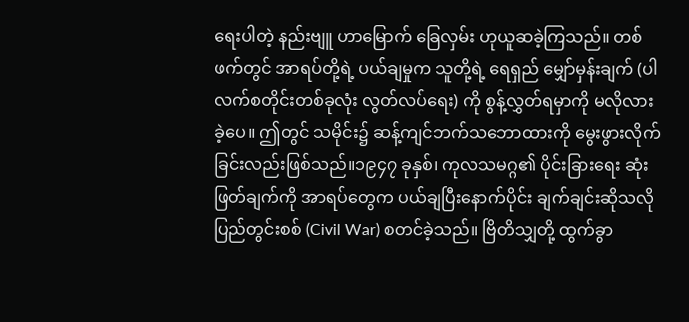ရေးပါတဲ့ နည်းဗျူ ဟာမြောက် ခြေလှမ်း ဟုယူဆခဲ့ကြသည်။ တစ်ဖက်တွင် အာရပ်တို့ရဲ့ ပယ်ချမှုက သူတို့ရဲ့ ရေရှည် မျှော်မှန်းချက် (ပါလက်စတိုင်းတစ်ခုလုံး လွတ်လပ်ရေး) ကို စွန့်လွှတ်ရမှာကို မလိုလားခဲ့ပေ။ ဤတွင် သမိုင်း၌ ဆန့်ကျင်ဘက်သဘောထားကို မွေးဖွားလိုက်ခြင်းလည်းဖြစ်သည်။၁၉၄၇ ခုနှစ်၊ ကုလသမဂ္ဂ၏ ပိုင်းခြားရေး ဆုံးဖြတ်ချက်ကို အာရပ်တွေက ပယ်ချပြီးနောက်ပိုင်း ချက်ချင်းဆိုသလို ပြည်တွင်းစစ် (Civil War) စတင်ခဲ့သည်။ ဗြိတိသျှတို့ ထွက်ခွာ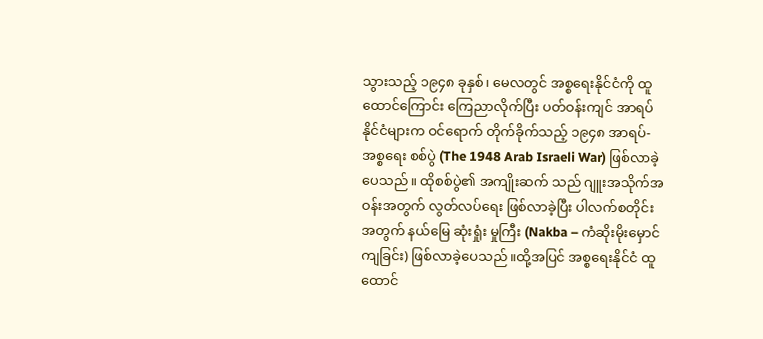သွားသည့် ၁၉၄၈ ခုနှစ်၊ မေလတွင် အစ္စရေးနိုင်ငံကို ထူထောင်ကြောင်း ကြေညာလိုက်ပြီး ပတ်ဝန်းကျင် အာရပ်နိုင်ငံများက ဝင်ရောက် တိုက်ခိုက်သည့် ၁၉၄၈ အာရပ်-အစ္စရေး စစ်ပွဲ (The 1948 Arab Israeli War) ဖြစ်လာခဲ့ပေသည်။ ထိုစစ်ပွဲ၏ အကျိုးဆက် သည် ဂျူးအသိုက်အဝန်းအတွက် လွတ်လပ်ရေး ဖြစ်လာခဲ့ပြီး ပါလက်စတိုင်းအတွက် နယ်မြေ ဆုံးရှုံး မှုကြီး (Nakba – ကံဆိုးမိုးမှောင်ကျခြင်း) ဖြစ်လာခဲ့ပေသည်။ထို့အပြင် အစ္စရေးနိုင်ငံ ထူထောင်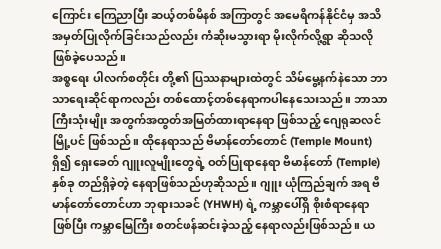ကြောင်း ကြေညာပြီး ဆယ့်တစ်မိနစ် အကြာတွင် အမေရိကန်နိုင်ငံမှ အသိအမှတ်ပြုလိုက်ခြင်းသည်လည်း ကံဆိုးမသွားရာ မိုးလိုက်လို့ရွာ ဆိုသလို ဖြစ်ခဲ့ပေသည်။
အစ္စရေး ပါလက်စတိုင်း တို့၏ ပြဿနာများထဲတွင် သိမ်မွေ့နက်နဲသော ဘာသာရေးဆိုင်ရာကလည်း တစ်ထောင့်တစ်နေရာကပါနေသေးသည်။ ဘာသာကြီးသုံးမျိုး အတွက်အထွတ်အမြတ်ထားရာနေရာ ဖြစ်သည့် ဂျေရုဆလင်မြို့ပင် ဖြစ်သည်။ ထိုနေရာသည် ဗိမာန်တော်တောင် (Temple Mount) ရှိ၍ ရှေးခေတ် ဂျူးလူမျိုးတွေရဲ့ ဝတ်ပြုရာနေရာ ဗိမာန်တော် (Temple) နှစ်ခု တည်ရှိခဲ့တဲ့ နေရာဖြစ်သည်ဟုဆိုသည်။ ဂျူး ယုံကြည်ချက် အရ ဗိမာန်တော်တောင်ဟာ ဘုရားသခင် (YHWH) ရဲ့ ကမ္ဘာပေါ်ရှိ စိုးစံရာနေရာ ဖြစ်ပြီး ကမ္ဘာမြေကြီး စတင်ဖန်ဆင်းခဲ့သည့် နေရာလည်းဖြစ်သည်။ ယ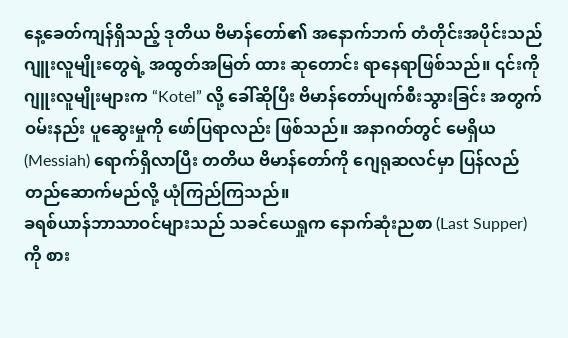နေ့ခေတ်ကျန်ရှိသည့် ဒုတိယ ဗိမာန်တော်၏ အနောက်ဘက် တံတိုင်းအပိုင်းသည် ဂျူးလူမျိုးတွေရဲ့ အထွတ်အမြတ် ထား ဆုတောင်း ရာနေရာဖြစ်သည်။ ၎င်းကို ဂျူးလူမျိုးများက “Kotel” လို့ ခေါ်ဆိုပြီး ဗိမာန်တော်ပျက်စီးသွားခြင်း အတွက် ဝမ်းနည်း ပူဆွေးမှုကို ဖော်ပြရာလည်း ဖြစ်သည်။ အနာဂတ်တွင် မေရှိယ (Messiah) ရောက်ရှိလာပြီး တတိယ ဗိမာန်တော်ကို ဂျေရုဆလင်မှာ ပြန်လည် တည်ဆောက်မည်လို့ ယုံကြည်ကြသည်။
ခရစ်ယာန်ဘာသာဝင်များသည် သခင်ယေရှုက နောက်ဆုံးညစာ (Last Supper) ကို စား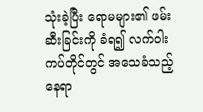သုံးခဲ့ပြီး ရောမများ၏ ဖမ်းဆီးခြင်းကို ခံရ၍ လက်ဝါးကပ်တိုင်တွင် အသေခံသည့်နေရာ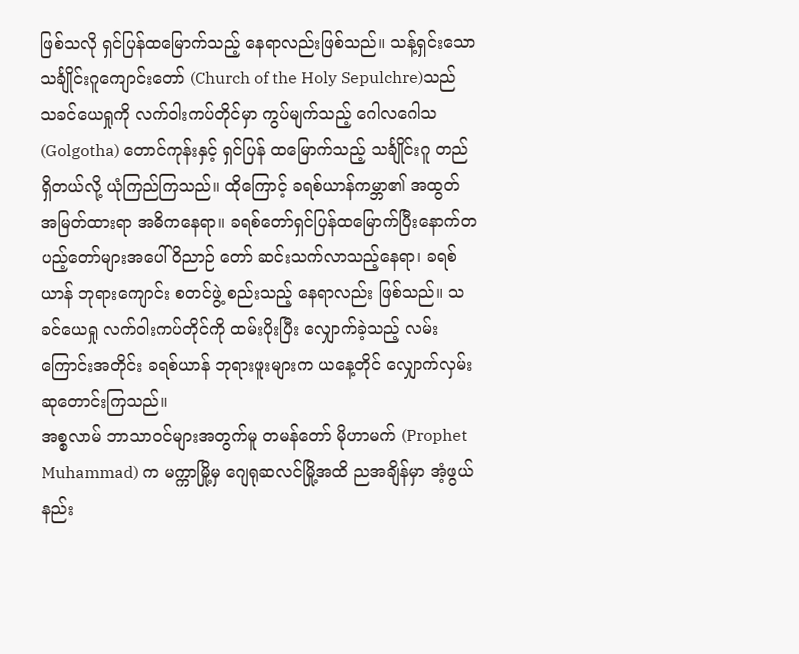ဖြစ်သလို ရှင်ပြန်ထမြောက်သည့် နေရာလည်းဖြစ်သည်။ သန့်ရှင်းသော သင်္ချိုင်းဂူကျောင်းတော် (Church of the Holy Sepulchre)သည် သခင်ယေရှုကို လက်ဝါးကပ်တိုင်မှာ ကွပ်မျက်သည့် ဂေါလဂေါသ (Golgotha) တောင်ကုန်းနှင့် ရှင်ပြန် ထမြောက်သည့် သင်္ချိုင်းဂူ တည်ရှိတယ်လို့ ယုံကြည်ကြသည်။ ထိုကြောင့် ခရစ်ယာန်ကမ္ဘာ၏ အထွတ် အမြတ်ထားရာ အဓိကနေရာ။ ခရစ်တော်ရှင်ပြန်ထမြောက်ပြီးနောက်တပည့်တော်များအပေါ် ဝိညာဉ် တော် ဆင်းသက်လာသည့်နေရာ၊ ခရစ်ယာန် ဘုရားကျောင်း စတင်ဖွဲ့ စည်းသည့် နေရာလည်း ဖြစ်သည်။ သခင်ယေရှု လက်ဝါးကပ်တိုင်ကို ထမ်းပိုးပြီး လျှောက်ခဲ့သည့် လမ်းကြောင်းအတိုင်း ခရစ်ယာန် ဘုရားဖူးများက ယနေ့တိုင် လျှောက်လှမ်းဆုတောင်းကြသည်။
အစ္စလာမ် ဘာသာဝင်များအတွက်မူ တမန်တော် မိုဟာမက် (Prophet Muhammad) က မက္ကာမြို့မှ ဂျေရုဆလင်မြို့အထိ ညအချိန်မှာ အံ့ဖွယ်နည်း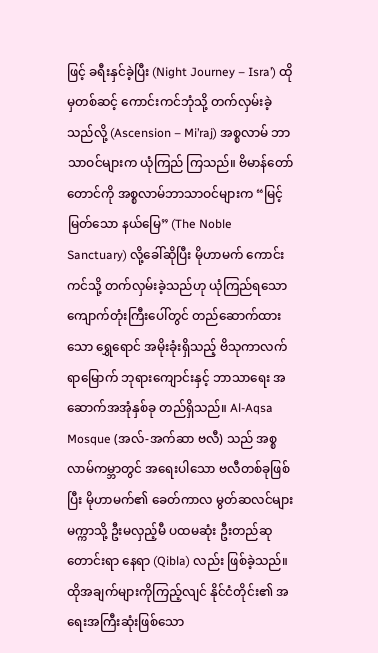ဖြင့် ခရီးနှင်ခဲ့ပြီး (Night Journey – Isra’) ထိုမှတစ်ဆင့် ကောင်းကင်ဘုံသို့ တက်လှမ်းခဲ့သည်လို့ (Ascension – Mi’raj) အစ္စလာမ် ဘာသာဝင်များက ယုံကြည် ကြသည်။ ဗိမာန်တော် တောင်ကို အစ္စလာမ်ဘာသာဝင်များက “မြင့်မြတ်သော နယ်မြေ” (The Noble Sanctuary) လို့ခေါ်ဆိုပြီး မိုဟာမက် ကောင်းကင်သို့ တက်လှမ်းခဲ့သည်ဟု ယုံကြည်ရသော ကျောက်တုံးကြီးပေါ်တွင် တည်ဆောက်ထားသော ရွှေရောင် အမိုးခုံးရှိသည့် ဗိသုကာလက်ရာမြောက် ဘုရားကျောင်းနှင့် ဘာသာရေး အဆောက်အအုံနှစ်ခု တည်ရှိသည်။ Al-Aqsa Mosque (အလ်-အက်ဆာ ဗလီ) သည် အစ္စလာမ်ကမ္ဘာတွင် အရေးပါသော ဗလီတစ်ခုဖြစ်ပြီး မိုဟာမက်၏ ခေတ်ကာလ မွတ်ဆလင်များ မက္ကာသို့ ဦးမလှည့်မီ ပထမဆုံး ဦးတည်ဆုတောင်းရာ နေရာ (Qibla) လည်း ဖြစ်ခဲ့သည်။
ထိုအချက်များကိုကြည့်လျင် နိုင်ငံတိုင်း၏ အရေးအကြီးဆုံးဖြစ်သော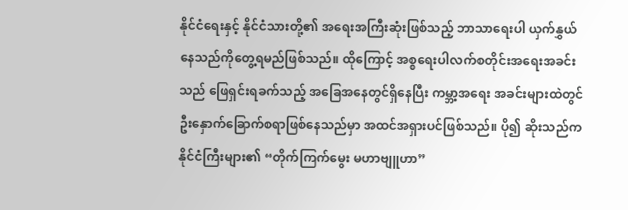နိုင်ငံရေးနှင့် နိုင်ငံသားတို့၏ အရေးအကြီးဆုံးဖြစ်သည့် ဘာသာရေးပါ ယှက်နွှယ်နေသည်ကိုတွေ့ရမည်ဖြစ်သည်။ ထိုကြောင့် အစ္စရေးပါလက်စတိုင်းအရေးအခင်းသည် ဖြေရှင်းရခက်သည့် အခြေအနေတွင်ရှိနေပြီး ကမ္ဘာ့အရေး အခင်းများထဲတွင် ဦးနှောက်ခြောက်စရာဖြစ်နေသည်မှာ အထင်အရှားပင်ဖြစ်သည်။ ပို၍ ဆိုးသည်က နိုင်ငံကြီးများ၏ “တိုက်ကြက်မွေး မဟာဗျူဟာ”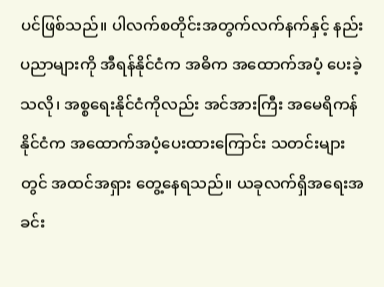ပင်ဖြစ်သည်။ ပါလက်စတိုင်းအတွက်လက်နက်နှင့် နည်းပညာများကို အီရန်နိုင်ငံက အဓိက အထောက်အပံ့ ပေးခဲ့သလို၊ အစ္စရေးနိုင်ငံကိုလည်း အင်အားကြီး အမေရိကန်နိုင်ငံက အထောက်အပံ့ပေးထားကြောင်း သတင်းများတွင် အထင်အရှား တွေ့နေရသည်။ ယခုလက်ရှိအရေးအခင်း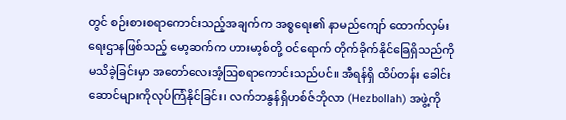တွင် စဉ်းစားစရာကောင်းသည့်အချက်က အစ္စရေး၏ နာမည်ကျော် ထောက်လှမ်းရေးဌာနဖြစ်သည့် မော့ဆက်က ဟားမာ့စ်တို့ ဝင်ရောက် တိုက်ခိုက်နိုင်ခြေရှိသည်ကို မသိခဲ့ခြင်းမှာ အတော်လေးအံ့ဩစရာကောင်းသည်ပင်။ အီရန်ရှိ ထိပ်တန်း ခေါင်းဆောင်များကိုလုပ်ကြံနိုင်ခြင်း၊ လက်ဘနွန်ရှိဟစ်ဇ်ဘိုလာ (Hezbollah) အဖွဲ့ကို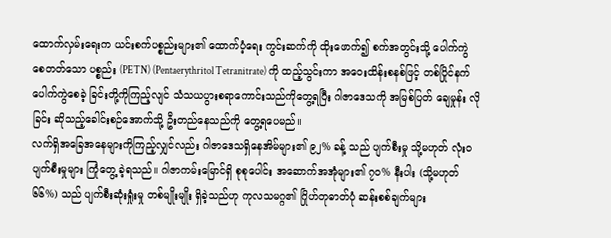ထောက်လှမ်းရေးက ယင်းစက်ပစ္စည်းများ၏ ထောက်ပံ့ရေး ကွင်းဆက်ကို ထိုးဖောက်၍ စက်အတွင်းသို့ ပေါက်ကွဲစေတတ်သော ပစ္စည်း (PETN) (Pentaerythritol Tetranitrate) ကို ထည့်သွင်းကာ အဝေးထိန်းစနစ်ဖြင့် တစ်ပြိုင်နက် ပေါက်ကွဲစေခဲ့ ခြင်းတို့ကိုကြည့်လျင် သံသယပွားစရာကောင်းသည်ကိုတွေ့ရပြီး ဂါဇာဒေသကို အမြစ်ပြတ် ချေမှုန်း လိုခြင်း ဆိုသည့်ခေါင်းစဉ်အောက်သို့ ဦးတည်နေသည်ကို တွေ့ရပေမည်။
လက်ရှိအခြေအနေများကိုကြည့်လျှင်လည်း ဂါဇာဒေသရှိနေအိမ်များ၏ ၉၂% ခန့် သည် ပျက်စီးမှု သို့မဟုတ် လုံးဝ ပျက်စီးမှုများ ကြုံတွေ့ ခဲ့ရသည်။ ဂါဇာကမ်းမြောင်ရှိ စုစုပေါင်း အဆောက်အအုံများ၏ ၇၀% နီးပါး (သို့မဟုတ် ၆၆%) သည် ပျက်စီးဆုံးရှုံးမှု တစ်မျိုးမျိုး ရှိခဲ့သည်ဟု ကုလသမဂ္ဂ၏ ဂြိုဟ်တုဓာတ်ပုံ ဆန်းစစ်ချက်များ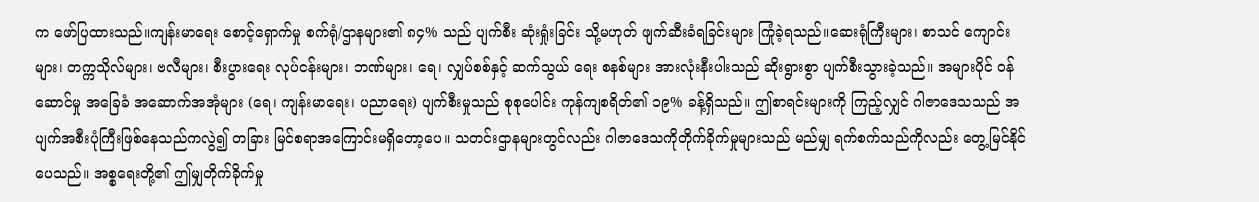က ဖော်ပြထားသည်။ကျန်းမာရေး စောင့်ရှောက်မှု စက်ရုံ/ဌာနများ၏ ၈၄% သည် ပျက်စီး ဆုံးရှုံးခြင်း သို့မဟုတ် ဖျက်ဆီးခံရခြင်းများ ကြုံခဲ့ရသည်။ဆေးရုံကြီးများ၊ စာသင် ကျောင်းများ၊ တက္ကသိုလ်များ၊ ဗလီများ၊ စီးပွားရေး လုပ်ငန်းများ၊ ဘဏ်များ၊ ရေ၊ လျှပ်စစ်နှင့် ဆက်သွယ် ရေး စနစ်များ အားလုံးနီးပါးသည် ဆိုးရွားစွာ ပျက်စီးသွားခဲ့သည်။ အများပိုင် ဝန်ဆောင်မှု အခြေခံ အဆောက်အအုံများ (ရေ၊ ကျန်းမာရေး၊ ပညာရေး) ပျက်စီးမှုသည် စုစုပေါင်း ကုန်ကျစရိတ်၏ ၁၉% ခန့်ရှိသည်။ ဤစာရင်းများကို ကြည့်လျှင် ဂါဇာဒေသသည် အပျက်အစီးပုံကြီးဖြစ်နေသည်ကလွဲ၍ တခြား မြင်စရာအကြောင်းမရှိတော့ပေ။ သတင်းဌာနများတွင်လည်း ဂါဇာဒေသကိုတိုက်ခိုက်မှုများသည် မည်မျှ ရက်စက်သည်ကိုလည်း တွေ့မြင်နိုင်ပေသည်။ အစ္စရေးတို့၏ ဤမျှတိုက်ခိုက်မှု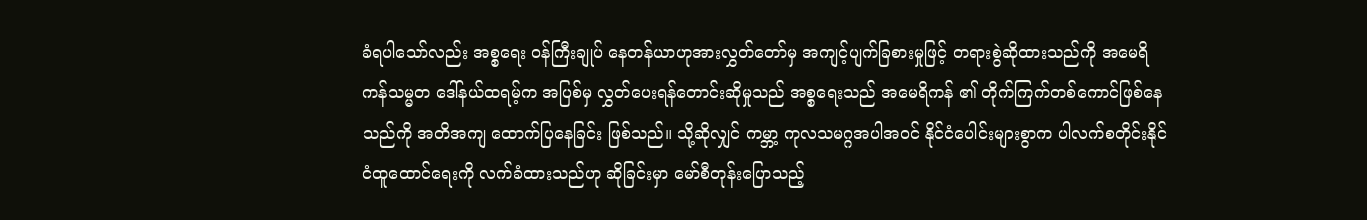ခံရပါသော်လည်း အစ္စရေး ဝန်ကြီးချုပ် နေတန်ယာဟုအားလွှတ်တော်မှ အကျင့်ပျက်ခြစားမှုဖြင့် တရားစွဲဆိုထားသည်ကို အမေရိကန်သမ္မတ ဒေါ်နယ်ထရမ့်က အပြစ်မှ လွှတ်ပေးရန်တောင်းဆိုမှုသည် အစ္စရေးသည် အမေရိကန် ၏ တိုက်ကြက်တစ်ကောင်ဖြစ်နေသည်ကို အတိအကျ ထောက်ပြနေခြင်း ဖြစ်သည်။ သို့ဆိုလျှင် ကမ္ဘာ့ ကုလသမဂ္ဂအပါအဝင် နိုင်ငံပေါင်းများစွာက ပါလက်စတိုင်းနိုင်ငံထူထောင်ရေးကို လက်ခံထားသည်ဟု ဆိုခြင်းမှာ မော်စီတုန်းပြောသည့်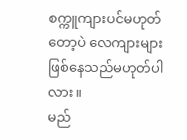စက္ကူကျားပင်မဟုတ်တော့ပဲ လေကျားများ ဖြစ်နေသည်မဟုတ်ပါလား။
မည်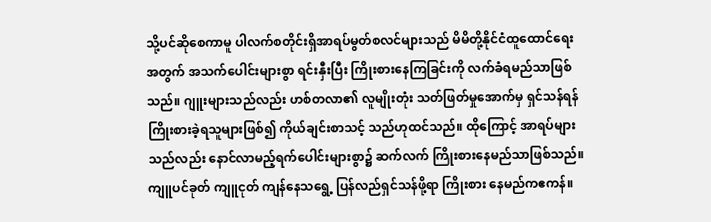သို့ပင်ဆိုစေကာမူ ပါလက်စတိုင်းရှိအာရပ်မွတ်စလင်များသည် မိမိတို့နိုင်ငံထူထောင်ရေးအတွက် အသက်ပေါင်းများစွာ ရင်းနှီးပြီး ကြိုးစားနေကြခြင်းကို လက်ခံရမည်သာဖြစ်သည်။ ဂျူးများသည်လည်း ဟစ်တလာ၏ လူမျိုးတုံး သတ်ဖြတ်မှုအောက်မှ ရှင်သန်ရန် ကြိုးစားခဲ့ရသူများဖြစ်၍ ကိုယ်ချင်းစာသင့် သည်ဟုထင်သည်။ ထိုကြောင့် အာရပ်များသည်လည်း နောင်လာမည့်ရက်ပေါင်းများစွာ၌ ဆက်လက် ကြိုးစားနေမည်သာဖြစ်သည်။ ကျူပင်ခုတ် ကျူငုတ် ကျန်နေသရွေ့ ပြန်လည်ရှင်သန်ဖို့ရာ ကြိုးစား နေမည်ကဧကန်။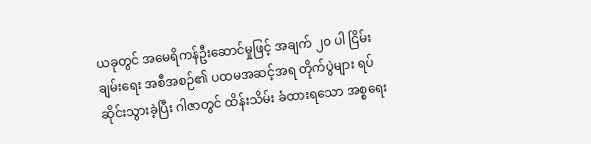ယခုတွင် အမေရိကန်ဦးဆောင်မှုဖြင့် အချက် ၂၀ ပါ ငြိမ်းချမ်းရေး အစီအစဉ်၏ ပထမအဆင့်အရ တိုက်ပွဲများ ရပ်ဆိုင်းသွားခဲ့ပြီး ဂါဇာတွင် ထိန်းသိမ်း ခံထားရသော အစ္စရေး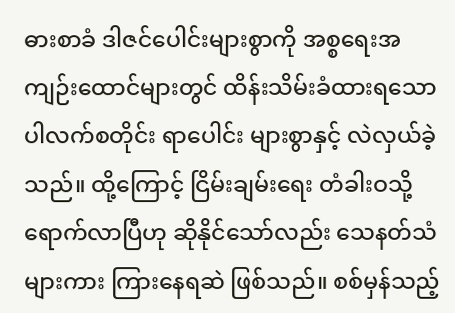ဓားစာခံ ဒါဇင်ပေါင်းများစွာကို အစ္စရေးအကျဉ်းထောင်များတွင် ထိန်းသိမ်းခံထားရသော ပါလက်စတိုင်း ရာပေါင်း များစွာနှင့် လဲလှယ်ခဲ့သည်။ ထို့ကြောင့် ငြိမ်းချမ်းရေး တံခါးဝသို့ရောက်လာပြီဟု ဆိုနိုင်သော်လည်း သေနတ်သံများကား ကြားနေရဆဲ ဖြစ်သည်။ စစ်မှန်သည့်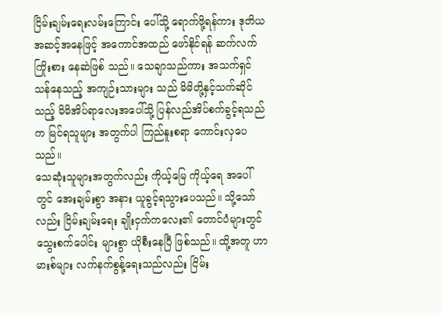ငြိမ်းချမ်းရေးလမ်းကြောင်း ပေါ်သို့ ရောက်ဖို့ရန်ကား ဒုတိယအဆင့်အနေဖြင့် အကောင်အထည် ဖော်နိုင်ရန် ဆက်လက်ကြိုးစား နေဆဲဖြစ် သည်။ သေချာသည်ကား အသက်ရှင်သန်နေသည့် အကျဉ်းသားများ သည် မိမိတို့နှင့်သက်ဆိုင်သည့် မိမိအိပ်ရာလေးအပေါ်သို့ ပြန်လည်အိပ်စက်ခွင့်ရသည်က မြင်ရသူများ အတွက်ပါ ကြည်နူးစရာ ကောင်းလှပေသည်။
သေဆုံးသူများအတွက်လည်း ကိုယ့်မြေ ကိုယ့်ရေ အပေါ် တွင် အေးချမ်းစွာ အနား ယူခွင့်ရသွားပေသည်။ သို့သော်လည်း ငြိမ်းချမ်းရေး ချိုးငှက်ကလေး၏ တောင်ပံများတွင် သွေးစက်ပေါင်း များစွာ ယိုစီးနေပြီ ဖြစ်သည်။ ထို့အတူ ဟာမားစ်များ လက်နက်စွန့်ရေးသည်လည်း ငြိမ်း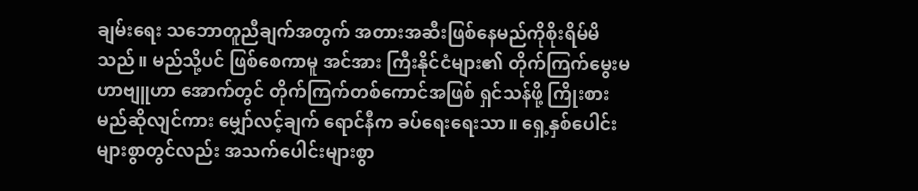ချမ်းရေး သဘောတူညီချက်အတွက် အတားအဆီးဖြစ်နေမည်ကိုစိုးရိမ်မိသည်။ မည်သို့ပင် ဖြစ်စေကာမူ အင်အား ကြီးနိုင်ငံများ၏ တိုက်ကြက်မွေးမဟာဗျူဟာ အောက်တွင် တိုက်ကြက်တစ်ကောင်အဖြစ် ရှင်သန်ဖို့ ကြိုးစားမည်ဆိုလျင်ကား မျှော်လင့်ချက် ရောင်နီက ခပ်ရေးရေးသာ။ ရှေ့နှစ်ပေါင်းများစွာတွင်လည်း အသက်ပေါင်းများစွာ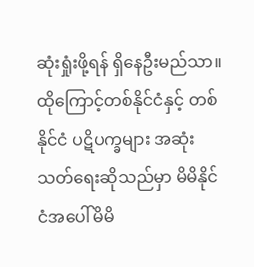ဆုံးရှုံးဖို့ရန် ရှိနေဦးမည်သာ။ထိုကြောင့်တစ်နိုင်ငံနှင့် တစ်နိုင်ငံ ပဋိပက္ခများ အဆုံးသတ်ရေးဆိုသည်မှာ မိမိနိုင်ငံအပေါ်မိမိ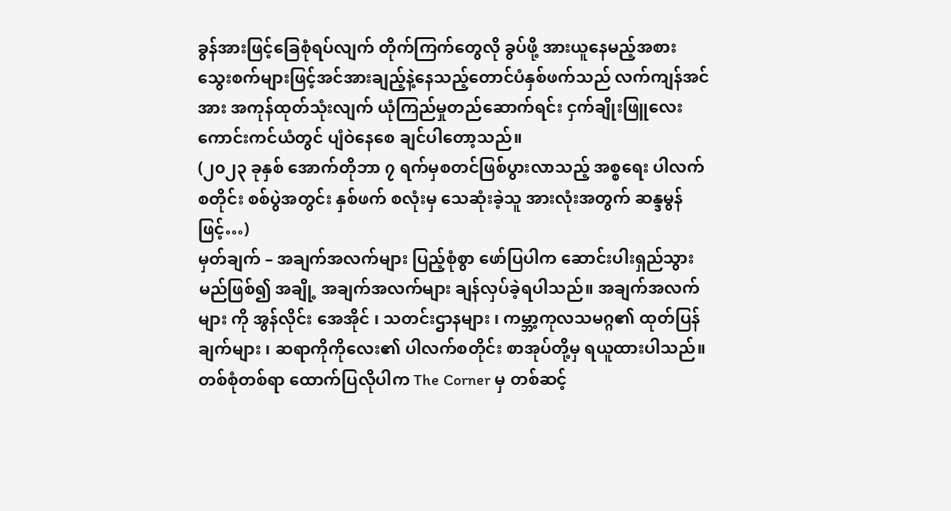ခွန်အားဖြင့်ခြေစုံရပ်လျက် တိုက်ကြက်တွေလို ခွပ်ဖို့ အားယူနေမည့်အစား သွေးစက်များဖြင့်အင်အားချည့်နဲ့နေသည့်တောင်ပံနှစ်ဖက်သည် လက်ကျန်အင်အား အကုန်ထုတ်သုံးလျက် ယုံကြည်မှုတည်ဆောက်ရင်း ငှက်ချိုးဖြူလေး ကောင်းကင်ယံတွင် ပျံဝဲနေစေ ချင်ပါတော့သည်။
(၂၀၂၃ ခုနှစ် အောက်တိုဘာ ၇ ရက်မှစတင်ဖြစ်ပွားလာသည့် အစ္စရေး ပါလက်စတိုင်း စစ်ပွဲအတွင်း နှစ်ဖက် စလုံးမှ သေဆုံးခဲ့သူ အားလုံးအတွက် ဆန္ဒမွန်ဖြင့်…)
မှတ်ချက် – အချက်အလက်များ ပြည့်စုံစွာ ဖော်ပြပါက ဆောင်းပါးရှည်သွားမည်ဖြစ်၍ အချို့ အချက်အလက်များ ချန်လှပ်ခဲ့ရပါသည်။ အချက်အလက်များ ကို အွန်လိုင်း အေအိုင် ၊ သတင်းဌာနများ ၊ ကမ္ဘာ့ကုလသမဂ္ဂ၏ ထုတ်ပြန်ချက်များ ၊ ဆရာကိုကိုလေး၏ ပါလက်စတိုင်း စာအုပ်တို့မှ ရယူထားပါသည်။ တစ်စုံတစ်ရာ ထောက်ပြလိုပါက The Corner မှ တစ်ဆင့်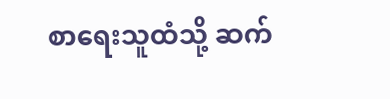စာရေးသူထံသို့ ဆက်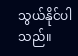သွယ်နိုင်ပါသည်။